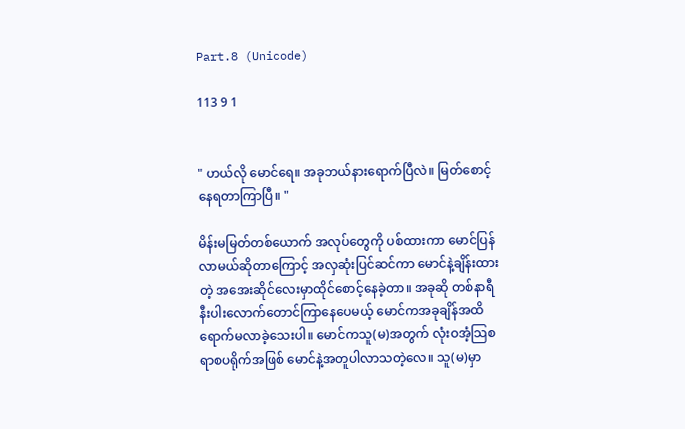Part.8 (Unicode)

113 9 1


" ဟယ်လို မောင်ရေ။ အခုဘယ်နားရောက်ပြီလဲ။ မြတ်စောင့်နေရတာကြာပြီ။ "

မိန်းမမြတ်တစ်ယောက် အလုပ်တွေကို ပစ်ထားကာ မောင်ပြန်လာမယ်ဆိုတာကြောင့် အလှဆုံးပြင်ဆင်ကာ မောင်နဲ့ချိန်းထားတဲ့ အအေးဆိုင်လေးမှာထိုင်စောင့်နေခဲ့တာ။ အခုဆို တစ်နာရီနီးပါးလောက်တောင်ကြာနေပေမယ့် မောင်ကအခုချိန်အထိရောက်မလာခဲ့သေးပါ။ မောင်ကသူ(မ)အတွက် လုံးဝအံ့သြစရာစပရိုက်အဖြစ် မောင်နဲ့အတူပါလာသတဲ့လေ။ သူ(မ)မှာ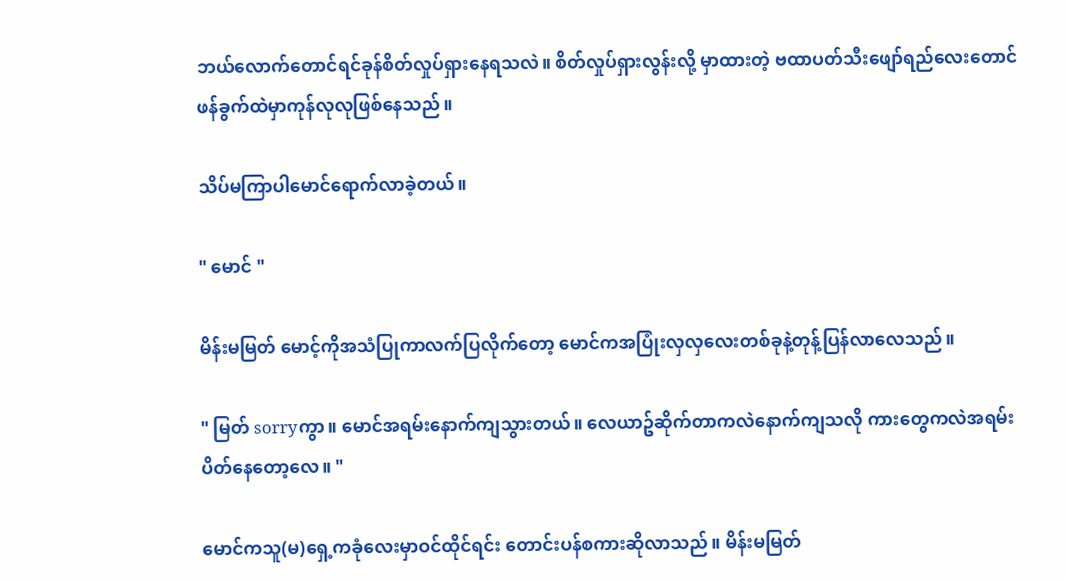ဘယ်လောက်တောင်ရင်ခုန်စိတ်လှုပ်ရှားနေရသလဲ။ စိတ်လှုပ်ရှားလွန်းလို့ မှာထားတဲ့ ဗထာပတ်သီးဖျော်ရည်လေးတောင် ဖန်ခွက်ထဲမှာကုန်လုလုဖြစ်နေသည်။

သိပ်မကြာပါမောင်ရောက်လာခဲ့တယ်။

" မောင် "

မိန်းမမြတ် မောင့်ကိုအသံပြုကာလက်ပြလိုက်တော့ မောင်ကအပြုံးလှလှလေးတစ်ခုနဲ့တုန့်ပြန်လာလေသည်။

" မြတ် sorryကွာ။ မောင်အရမ်းနောက်ကျသွားတယ်။ လေယာဥ်ဆိုက်တာကလဲနောက်ကျသလို ကားတွေကလဲအရမ်းပိတ်နေတော့လေ။ "

မောင်ကသူ(မ)ရှေ့ကခုံလေးမှာဝင်ထိုင်ရင်း တောင်းပန်စကားဆိုလာသည်။ မိန်းမမြတ်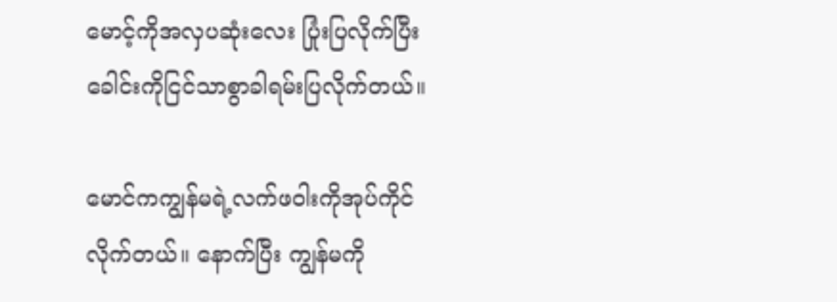မောင့်ကိုအလှပဆုံးလေး ပြုံးပြလိုက်ပြီး ခေါင်းကိုငြင်သာစွာခါရမ်းပြလိုက်တယ်။

မောင်ကကျွန်မရဲ့လက်ဖဝါးကိုအုပ်ကိုင်လိုက်တယ်။ နောက်ပြီး ကျွန်မကို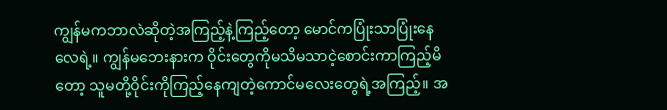ကျွန်မကဘာလဲဆိုတဲ့အကြည့်နဲ့ကြည့်တော့ မောင်ကပြုံးသာပြုံးနေလေရဲ့။ ကျွန်မဘေးနားက ဝိုင်းတွေကိုမသိမသာငဲ့စောင်းကာကြည့်မိတော့ သူမတို့ဝိုင်းကိုကြည့်နေကျတဲ့ကောင်မလေးတွေရဲ့အကြည့်။ အ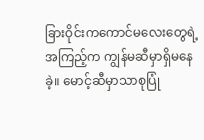ခြားဝိုင်းကကောင်မလေးတွေရဲ့အကြည့်က ကျွန်မဆီမှာရှိမနေခဲ့။ မောင့်ဆီမှာသာစုပြုံ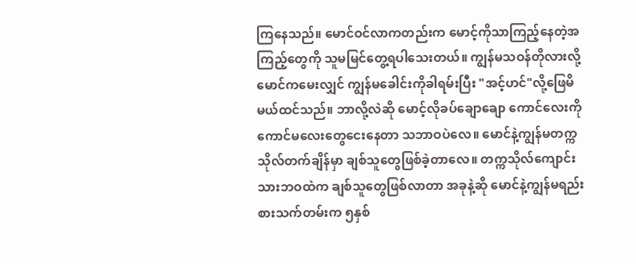ကြနေသည်။ မောင်ဝင်လာကတည်းက မောင့်ကိုသာကြည့်နေတဲ့အကြည့်တွေကို သူမမြင်တွေ့ရပါသေးတယ်။ ကျွန်မသဝန်တိုလားလို့ မောင်ကမေးလျှင် ကျွန်မခေါင်းကိုခါရမ်းပြီး "အင့်ဟင်"လို့ဖြေမိမယ်ထင်သည်။ ဘာလို့လဲဆို မောင့်လိုခပ်ချောချော ကောင်လေးကို ကောင်မလေးတွေငေးနေတာ သဘာဝပဲလေ။ မောင်နဲ့ကျွန်မတက္ကသိုလ်တက်ချိန်မှာ ချစ်သူတွေဖြစ်ခဲ့တာလေ။ တက္ကသိုလ်ကျောင်းသားဘဝထဲက ချစ်သူတွေဖြစ်လာတာ အခုနဲ့ဆို မောင်နဲ့ကျွန်မရည်းစားသက်တမ်းက ၅နှစ်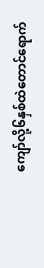ကျော်လို့၆နှစ်ထဲတောင်ရောက်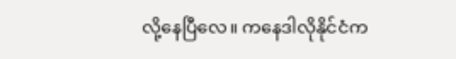လို့နေပြီလေ။ ကနေဒါလိုနိုင်ငံက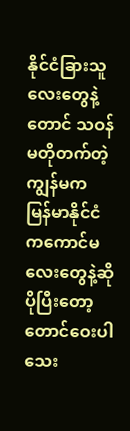နိုင်ငံခြားသူလေးတွေနဲ့တောင် သဝန်မတိုတက်တဲ့ကျွန်မက မြန်မာနိုင်ငံကကောင်မလေးတွေနဲ့ဆို ပိုပြီးတော့တောင်ဝေးပါသေး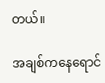တယ်။

အချစ်ကနေရောင်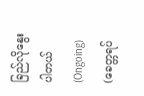ခြည်လိုနွေးပါတယ် (Ongoing) (ခေတ္တရပ်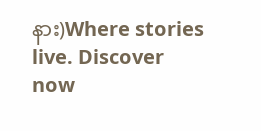နား)Where stories live. Discover now